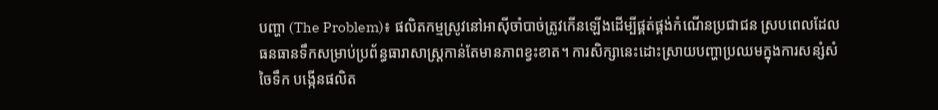បញ្ហា (The Problem)៖ ផលិតកម្មស្រូវនៅអាស៊ីចាំបាច់ត្រូវកើនឡើងដើម្បីផ្គត់ផ្គង់កំណើនប្រជាជន ស្របពេលដែលធនធានទឹកសម្រាប់ប្រព័ន្ធធារាសាស្ត្រកាន់តែមានភាពខ្វះខាត។ ការសិក្សានេះដោះស្រាយបញ្ហាប្រឈមក្នុងការសន្សំសំចៃទឹក បង្កើនផលិត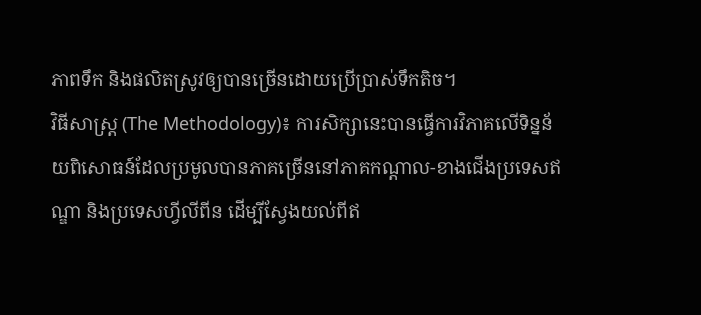ភាពទឹក និងផលិតស្រូវឲ្យបានច្រើនដោយប្រើប្រាស់ទឹកតិច។
វិធីសាស្ត្រ (The Methodology)៖ ការសិក្សានេះបានធ្វើការវិភាគលើទិន្នន័យពិសោធន៍ដែលប្រមូលបានភាគច្រើននៅភាគកណ្តាល-ខាងជើងប្រទេសឥណ្ឌា និងប្រទេសហ្វីលីពីន ដើម្បីស្វែងយល់ពីឥ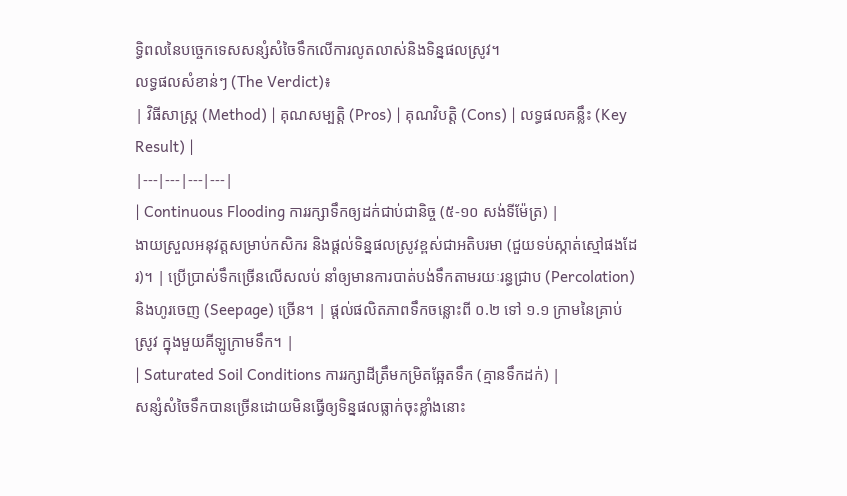ទ្ធិពលនៃបច្ចេកទេសសន្សំសំចៃទឹកលើការលូតលាស់និងទិន្នផលស្រូវ។
លទ្ធផលសំខាន់ៗ (The Verdict)៖
| វិធីសាស្ត្រ (Method) | គុណសម្បត្តិ (Pros) | គុណវិបត្តិ (Cons) | លទ្ធផលគន្លឹះ (Key Result) |
|---|---|---|---|
| Continuous Flooding ការរក្សាទឹកឲ្យដក់ជាប់ជានិច្ច (៥-១០ សង់ទីម៉ែត្រ) |
ងាយស្រួលអនុវត្តសម្រាប់កសិករ និងផ្តល់ទិន្នផលស្រូវខ្ពស់ជាអតិបរមា (ជួយទប់ស្កាត់ស្មៅផងដែរ)។ | ប្រើប្រាស់ទឹកច្រើនលើសលប់ នាំឲ្យមានការបាត់បង់ទឹកតាមរយៈរន្ធជ្រាប (Percolation) និងហូរចេញ (Seepage) ច្រើន។ | ផ្តល់ផលិតភាពទឹកចន្លោះពី ០.២ ទៅ ១.១ ក្រាមនៃគ្រាប់ស្រូវ ក្នុងមួយគីឡូក្រាមទឹក។ |
| Saturated Soil Conditions ការរក្សាដីត្រឹមកម្រិតឆ្អែតទឹក (គ្មានទឹកដក់) |
សន្សំសំចៃទឹកបានច្រើនដោយមិនធ្វើឲ្យទិន្នផលធ្លាក់ចុះខ្លាំងនោះ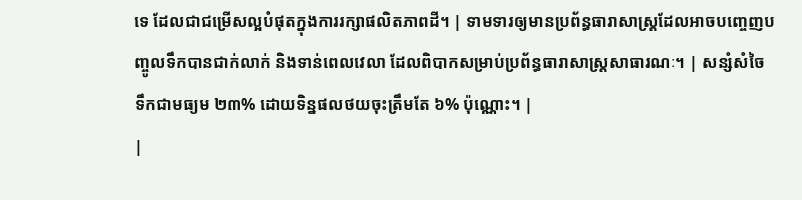ទេ ដែលជាជម្រើសល្អបំផុតក្នុងការរក្សាផលិតភាពដី។ | ទាមទារឲ្យមានប្រព័ន្ធធារាសាស្ត្រដែលអាចបញ្ចេញបញ្ចូលទឹកបានជាក់លាក់ និងទាន់ពេលវេលា ដែលពិបាកសម្រាប់ប្រព័ន្ធធារាសាស្ត្រសាធារណៈ។ | សន្សំសំចៃទឹកជាមធ្យម ២៣% ដោយទិន្នផលថយចុះត្រឹមតែ ៦% ប៉ុណ្ណោះ។ |
|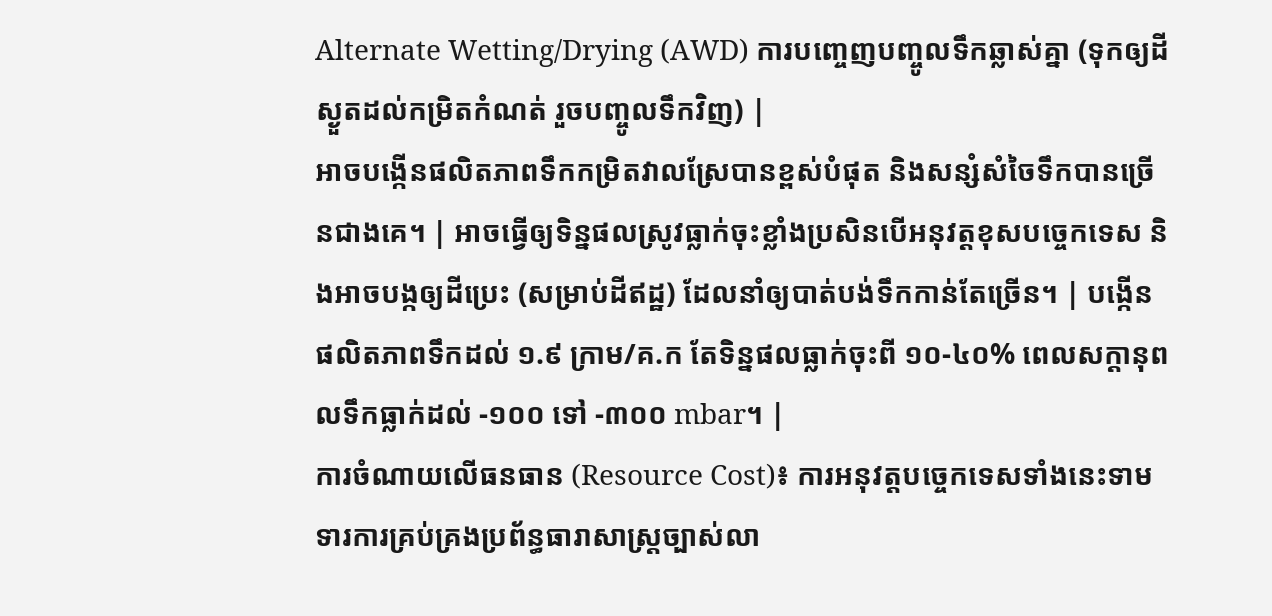Alternate Wetting/Drying (AWD) ការបញ្ចេញបញ្ចូលទឹកឆ្លាស់គ្នា (ទុកឲ្យដីស្ងួតដល់កម្រិតកំណត់ រួចបញ្ចូលទឹកវិញ) |
អាចបង្កើនផលិតភាពទឹកកម្រិតវាលស្រែបានខ្ពស់បំផុត និងសន្សំសំចៃទឹកបានច្រើនជាងគេ។ | អាចធ្វើឲ្យទិន្នផលស្រូវធ្លាក់ចុះខ្លាំងប្រសិនបើអនុវត្តខុសបច្ចេកទេស និងអាចបង្កឲ្យដីប្រេះ (សម្រាប់ដីឥដ្ឋ) ដែលនាំឲ្យបាត់បង់ទឹកកាន់តែច្រើន។ | បង្កើនផលិតភាពទឹកដល់ ១.៩ ក្រាម/គ.ក តែទិន្នផលធ្លាក់ចុះពី ១០-៤០% ពេលសក្តានុពលទឹកធ្លាក់ដល់ -១០០ ទៅ -៣០០ mbar។ |
ការចំណាយលើធនធាន (Resource Cost)៖ ការអនុវត្តបច្ចេកទេសទាំងនេះទាមទារការគ្រប់គ្រងប្រព័ន្ធធារាសាស្ត្រច្បាស់លា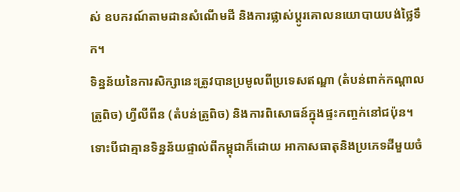ស់ ឧបករណ៍តាមដានសំណើមដី និងការផ្លាស់ប្តូរគោលនយោបាយបង់ថ្លៃទឹក។
ទិន្នន័យនៃការសិក្សានេះត្រូវបានប្រមូលពីប្រទេសឥណ្ឌា (តំបន់ពាក់កណ្តាលត្រូពិច) ហ្វីលីពីន (តំបន់ត្រូពិច) និងការពិសោធន៍ក្នុងផ្ទះកញ្ចក់នៅជប៉ុន។ ទោះបីជាគ្មានទិន្នន័យផ្ទាល់ពីកម្ពុជាក៏ដោយ អាកាសធាតុនិងប្រភេទដីមួយចំ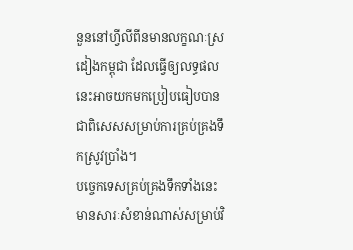នួននៅហ្វីលីពីនមានលក្ខណៈស្រដៀងកម្ពុជា ដែលធ្វើឲ្យលទ្ធផលនេះអាចយកមកប្រៀបធៀបបាន ជាពិសេសសម្រាប់ការគ្រប់គ្រងទឹកស្រូវប្រាំង។
បច្ចេកទេសគ្រប់គ្រងទឹកទាំងនេះមានសារៈសំខាន់ណាស់សម្រាប់វិ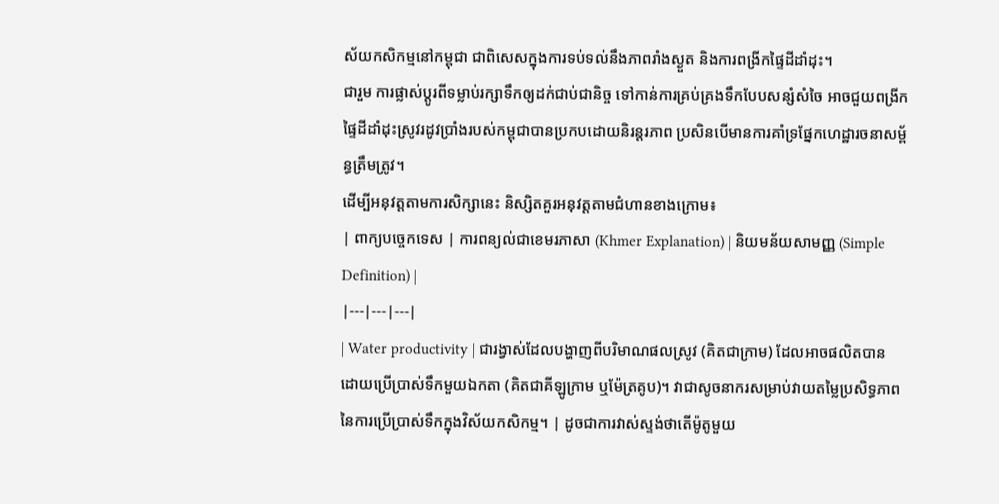ស័យកសិកម្មនៅកម្ពុជា ជាពិសេសក្នុងការទប់ទល់នឹងភាពរាំងស្ងួត និងការពង្រីកផ្ទៃដីដាំដុះ។
ជារួម ការផ្លាស់ប្តូរពីទម្លាប់រក្សាទឹកឲ្យដក់ជាប់ជានិច្ច ទៅកាន់ការគ្រប់គ្រងទឹកបែបសន្សំសំចៃ អាចជួយពង្រីកផ្ទៃដីដាំដុះស្រូវរដូវប្រាំងរបស់កម្ពុជាបានប្រកបដោយនិរន្តរភាព ប្រសិនបើមានការគាំទ្រផ្នែកហេដ្ឋារចនាសម្ព័ន្ធត្រឹមត្រូវ។
ដើម្បីអនុវត្តតាមការសិក្សានេះ និស្សិតគួរអនុវត្តតាមជំហានខាងក្រោម៖
| ពាក្យបច្ចេកទេស | ការពន្យល់ជាខេមរភាសា (Khmer Explanation) | និយមន័យសាមញ្ញ (Simple Definition) |
|---|---|---|
| Water productivity | ជារង្វាស់ដែលបង្ហាញពីបរិមាណផលស្រូវ (គិតជាក្រាម) ដែលអាចផលិតបានដោយប្រើប្រាស់ទឹកមួយឯកតា (គិតជាគីឡូក្រាម ឬម៉ែត្រគូប)។ វាជាសូចនាករសម្រាប់វាយតម្លៃប្រសិទ្ធភាពនៃការប្រើប្រាស់ទឹកក្នុងវិស័យកសិកម្ម។ | ដូចជាការវាស់ស្ទង់ថាតើម៉ូតូមួយ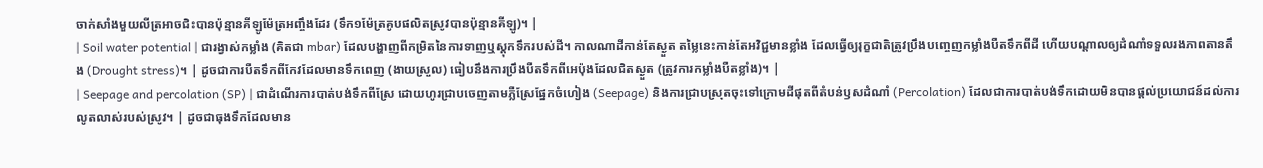ចាក់សាំងមួយលីត្រអាចជិះបានប៉ុន្មានគីឡូម៉ែត្រអញ្ចឹងដែរ (ទឹក១ម៉ែត្រគូបផលិតស្រូវបានប៉ុន្មានគីឡូ)។ |
| Soil water potential | ជារង្វាស់កម្លាំង (គិតជា mbar) ដែលបង្ហាញពីកម្រិតនៃការទាញឬស្តុកទឹករបស់ដី។ កាលណាដីកាន់តែស្ងួត តម្លៃនេះកាន់តែអវិជ្ជមានខ្លាំង ដែលធ្វើឲ្យរុក្ខជាតិត្រូវប្រឹងបញ្ចេញកម្លាំងបឺតទឹកពីដី ហើយបណ្តាលឲ្យដំណាំទទួលរងភាពតានតឹង (Drought stress)។ | ដូចជាការបឺតទឹកពីកែវដែលមានទឹកពេញ (ងាយស្រួល) ធៀបនឹងការប្រឹងបឺតទឹកពីអេប៉ុងដែលជិតស្ងួត (ត្រូវការកម្លាំងបឺតខ្លាំង)។ |
| Seepage and percolation (SP) | ជាដំណើរការបាត់បង់ទឹកពីស្រែ ដោយហូរជ្រាបចេញតាមភ្លឺស្រែផ្នែកចំហៀង (Seepage) និងការជ្រាបស្រុតចុះទៅក្រោមដីផុតពីតំបន់ឫសដំណាំ (Percolation) ដែលជាការបាត់បង់ទឹកដោយមិនបានផ្តល់ប្រយោជន៍ដល់ការលូតលាស់របស់ស្រូវ។ | ដូចជាធុងទឹកដែលមាន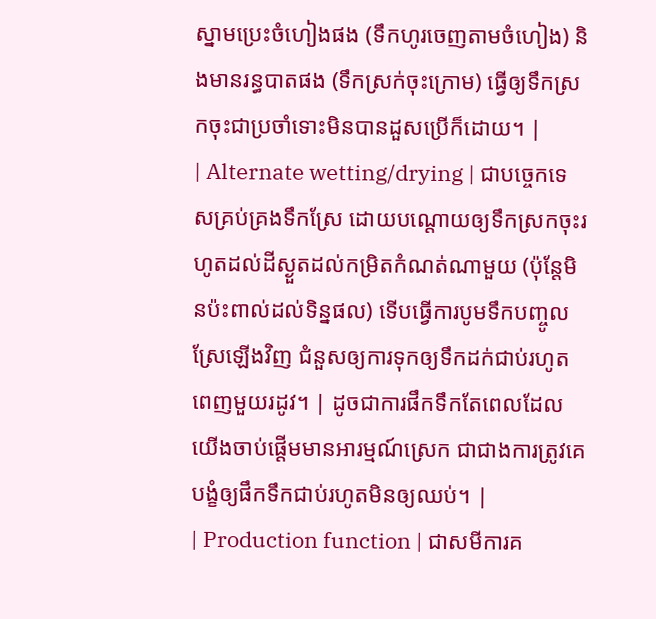ស្នាមប្រេះចំហៀងផង (ទឹកហូរចេញតាមចំហៀង) និងមានរន្ធបាតផង (ទឹកស្រក់ចុះក្រោម) ធ្វើឲ្យទឹកស្រកចុះជាប្រចាំទោះមិនបានដួសប្រើក៏ដោយ។ |
| Alternate wetting/drying | ជាបច្ចេកទេសគ្រប់គ្រងទឹកស្រែ ដោយបណ្តោយឲ្យទឹកស្រកចុះរហូតដល់ដីស្ងួតដល់កម្រិតកំណត់ណាមួយ (ប៉ុន្តែមិនប៉ះពាល់ដល់ទិន្នផល) ទើបធ្វើការបូមទឹកបញ្ចូលស្រែឡើងវិញ ជំនួសឲ្យការទុកឲ្យទឹកដក់ជាប់រហូតពេញមួយរដូវ។ | ដូចជាការផឹកទឹកតែពេលដែលយើងចាប់ផ្តើមមានអារម្មណ៍ស្រេក ជាជាងការត្រូវគេបង្ខំឲ្យផឹកទឹកជាប់រហូតមិនឲ្យឈប់។ |
| Production function | ជាសមីការគ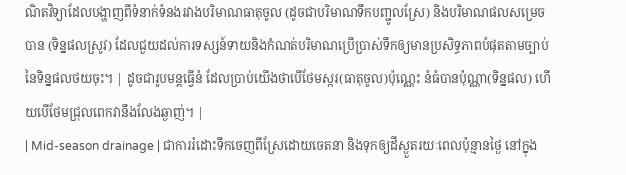ណិតវិទ្យាដែលបង្ហាញពីទំនាក់ទំនងរវាងបរិមាណធាតុចូល (ដូចជាបរិមាណទឹកបញ្ជូលស្រែ) និងបរិមាណផលសម្រេចបាន (ទិន្នផលស្រូវ) ដែលជួយដល់ការទស្សន៍ទាយនិងកំណត់បរិមាណប្រើប្រាស់ទឹកឲ្យមានប្រសិទ្ធភាពបំផុតតាមច្បាប់នៃទិន្នផលថយចុះ។ | ដូចជារូបមន្តធ្វើនំ ដែលប្រាប់យើងថាបើថែមស្ករ(ធាតុចូល)ប៉ុណ្ណេះ នំធំបានប៉ុណ្ណា(ទិន្នផល) ហើយបើថែមជ្រុលពេកវានឹងលែងឆ្ងាញ់។ |
| Mid-season drainage | ជាការរំដោះទឹកចេញពីស្រែដោយចេតនា និងទុកឲ្យដីស្ងួតរយៈពេលប៉ុន្មានថ្ងៃ នៅក្នុង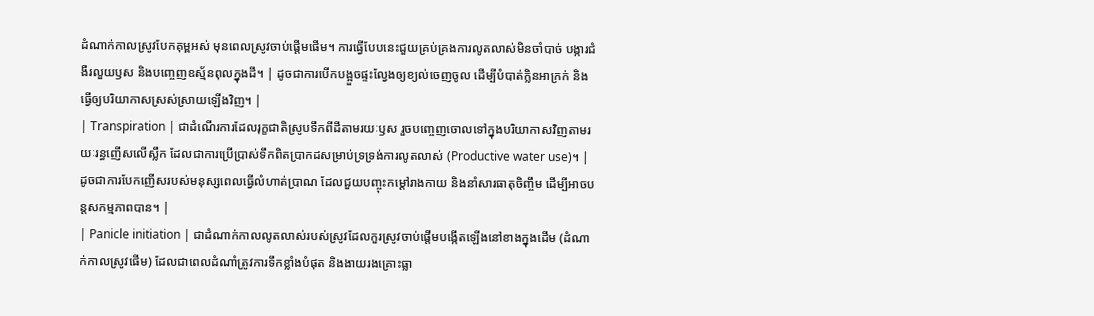ដំណាក់កាលស្រូវបែកគុម្ពអស់ មុនពេលស្រូវចាប់ផ្តើមផើម។ ការធ្វើបែបនេះជួយគ្រប់គ្រងការលូតលាស់មិនចាំបាច់ បង្ការជំងឺរលួយឫស និងបញ្ចេញឧស្ម័នពុលក្នុងដី។ | ដូចជាការបើកបង្អួចផ្ទះល្វែងឲ្យខ្យល់ចេញចូល ដើម្បីបំបាត់ក្លិនអាក្រក់ និងធ្វើឲ្យបរិយាកាសស្រស់ស្រាយឡើងវិញ។ |
| Transpiration | ជាដំណើរការដែលរុក្ខជាតិស្រូបទឹកពីដីតាមរយៈឫស រួចបញ្ចេញចោលទៅក្នុងបរិយាកាសវិញតាមរយៈរន្ធញើសលើស្លឹក ដែលជាការប្រើប្រាស់ទឹកពិតប្រាកដសម្រាប់ទ្រទ្រង់ការលូតលាស់ (Productive water use)។ | ដូចជាការបែកញើសរបស់មនុស្សពេលធ្វើលំហាត់ប្រាណ ដែលជួយបញ្ចុះកម្តៅរាងកាយ និងនាំសារធាតុចិញ្ចឹម ដើម្បីអាចបន្តសកម្មភាពបាន។ |
| Panicle initiation | ជាដំណាក់កាលលូតលាស់របស់ស្រូវដែលកួរស្រូវចាប់ផ្តើមបង្កើតឡើងនៅខាងក្នុងដើម (ដំណាក់កាលស្រូវផើម) ដែលជាពេលដំណាំត្រូវការទឹកខ្លាំងបំផុត និងងាយរងគ្រោះធ្លា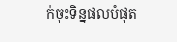ក់ចុះទិន្នផលបំផុត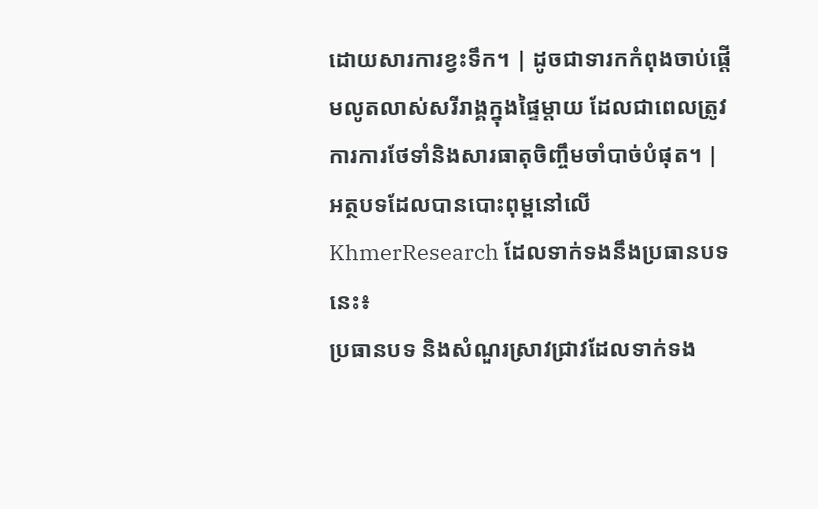ដោយសារការខ្វះទឹក។ | ដូចជាទារកកំពុងចាប់ផ្តើមលូតលាស់សរីរាង្គក្នុងផ្ទៃម្តាយ ដែលជាពេលត្រូវការការថែទាំនិងសារធាតុចិញ្ចឹមចាំបាច់បំផុត។ |
អត្ថបទដែលបានបោះពុម្ពនៅលើ KhmerResearch ដែលទាក់ទងនឹងប្រធានបទនេះ៖
ប្រធានបទ និងសំណួរស្រាវជ្រាវដែលទាក់ទង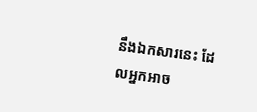នឹងឯកសារនេះ ដែលអ្នកអាច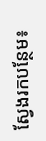ស្វែងរកបន្ថែម៖